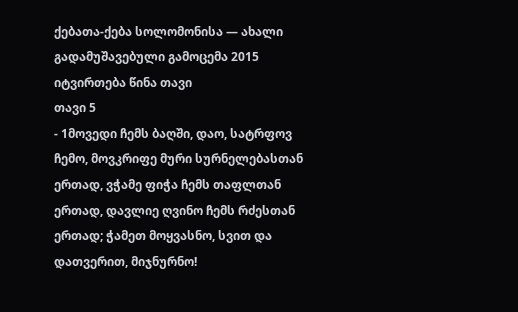ქებათა-ქება სოლომონისა — ახალი გადამუშავებული გამოცემა 2015
იტვირთება წინა თავი
თავი 5
- 1მოვედი ჩემს ბაღში, დაო, სატრფოვ ჩემო, მოვკრიფე მური სურნელებასთან ერთად, ვჭამე ფიჭა ჩემს თაფლთან ერთად, დავლიე ღვინო ჩემს რძესთან ერთად; ჭამეთ მოყვასნო, სვით და დათვერით, მიჯნურნო!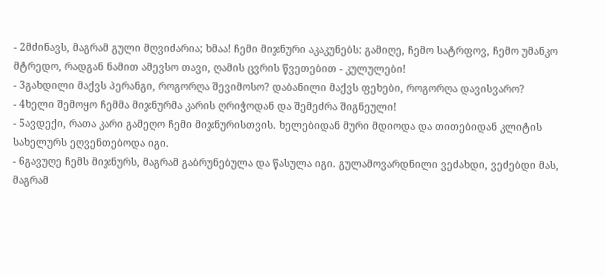- 2მძინავს, მაგრამ გული მღვიძარია; ხმაა! ჩემი მიჯნური აკაკუნებს: გამიღე, ჩემო სატრფოვ, ჩემო უმანკო მტრედო, რადგან ნამით ამევსო თავი, ღამის ცვრის წვეთებით - კულულები!
- 3გახდილი მაქვს პერანგი, როგორღა შევიმოსო? დაბანილი მაქვს ფეხები, როგორღა დავისვარო?
- 4ხელი შემოყო ჩემმა მიჯნურმა კარის ღრიჭოდან და შემეძრა შიგნეული!
- 5ავდექი, რათა კარი გამეღო ჩემი მიჯნურისთვის. ხელებიდან მური მდიოდა და თითებიდან კლიტის სახელურს ეღვენთებოდა იგი.
- 6გავუღე ჩემს მიჯნურს, მაგრამ გაბრუნებულა და წასულა იგი. გულამოვარდნილი ვეძახდი, ვეძებდი მას, მაგრამ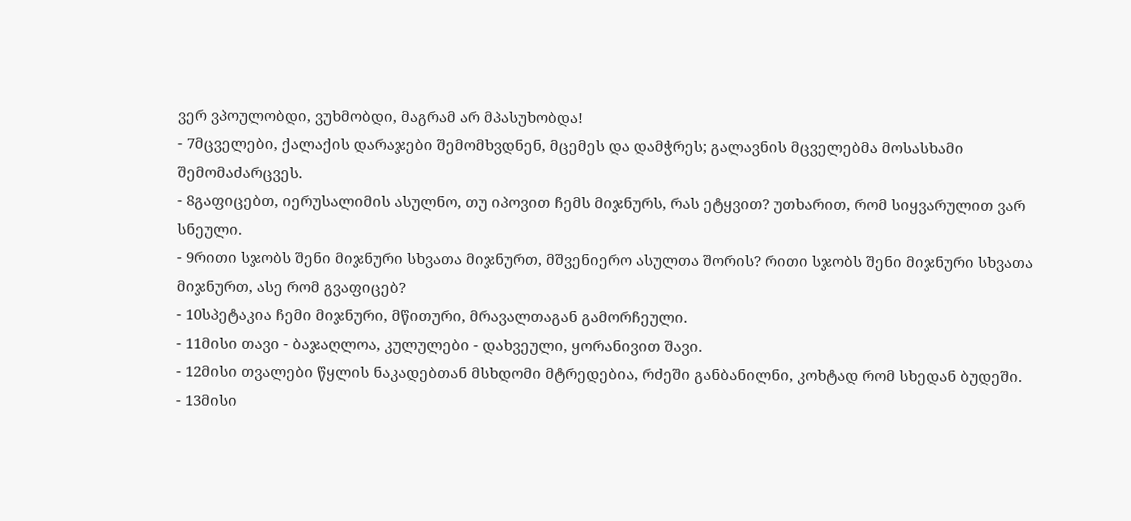ვერ ვპოულობდი, ვუხმობდი, მაგრამ არ მპასუხობდა!
- 7მცველები, ქალაქის დარაჯები შემომხვდნენ, მცემეს და დამჭრეს; გალავნის მცველებმა მოსასხამი შემომაძარცვეს.
- 8გაფიცებთ, იერუსალიმის ასულნო, თუ იპოვით ჩემს მიჯნურს, რას ეტყვით? უთხარით, რომ სიყვარულით ვარ სნეული.
- 9რითი სჯობს შენი მიჯნური სხვათა მიჯნურთ, მშვენიერო ასულთა შორის? რითი სჯობს შენი მიჯნური სხვათა მიჯნურთ, ასე რომ გვაფიცებ?
- 10სპეტაკია ჩემი მიჯნური, მწითური, მრავალთაგან გამორჩეული.
- 11მისი თავი - ბაჯაღლოა, კულულები - დახვეული, ყორანივით შავი.
- 12მისი თვალები წყლის ნაკადებთან მსხდომი მტრედებია, რძეში განბანილნი, კოხტად რომ სხედან ბუდეში.
- 13მისი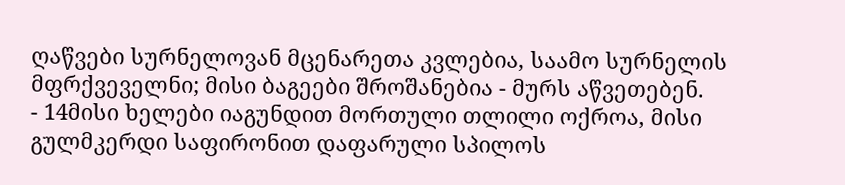ღაწვები სურნელოვან მცენარეთა კვლებია, საამო სურნელის მფრქვეველნი; მისი ბაგეები შროშანებია - მურს აწვეთებენ.
- 14მისი ხელები იაგუნდით მორთული თლილი ოქროა, მისი გულმკერდი საფირონით დაფარული სპილოს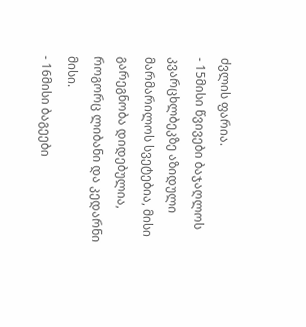ძვლის ფარია.
- 15მისი წვივები ბაჯაღლოს კვარცხლბეკზე აზიდული მარმარილოს სვეტებია, მისი გარეგნობა დიდებულია, როგორც ლიბანი და კედარნი მისი.
- 16მისი ბაგეები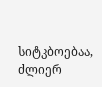სიტკბოებაა, ძლიერ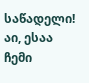საწადელი! აი, ესაა ჩემი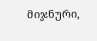მიჯნური,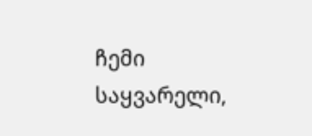ჩემი საყვარელი,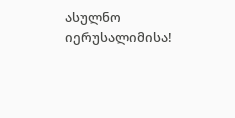ასულნო იერუსალიმისა!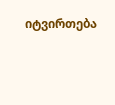იტვირთება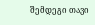შემდეგი თავი